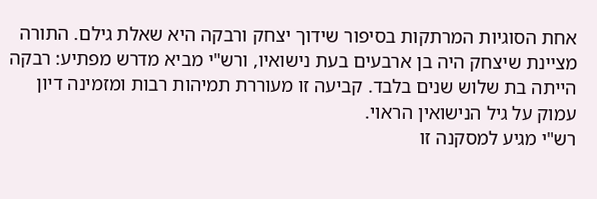אחת הסוגיות המרתקות בסיפור שידוך יצחק ורבקה היא שאלת גילם. התורה מציינת שיצחק היה בן ארבעים בעת נישואיו, ורש"י מביא מדרש מפתיע: רבקה הייתה בת שלוש שנים בלבד. קביעה זו מעוררת תמיהות רבות ומזמינה דיון עמוק על גיל הנישואין הראוי.
רש"י מגיע למסקנה זו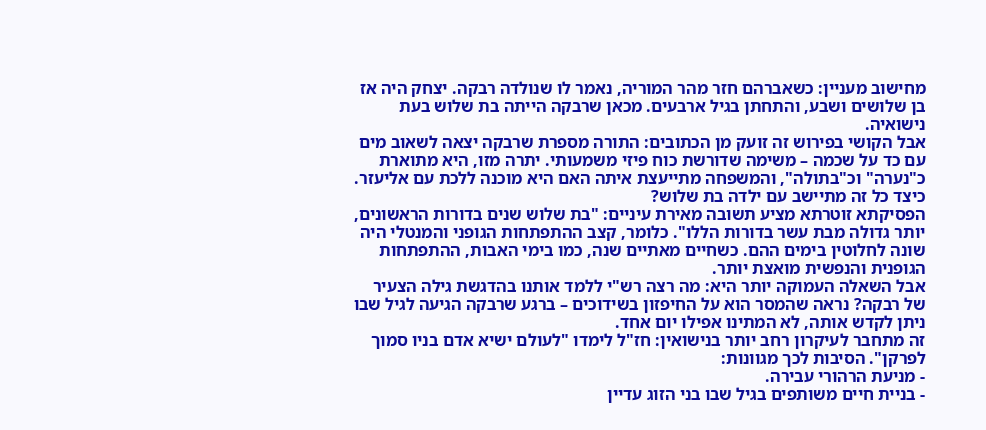מחישוב מעניין: כשאברהם חזר מהר המוריה, נאמר לו שנולדה רבקה. יצחק היה אז בן שלושים ושבע, והתחתן בגיל ארבעים. מכאן שרבקה הייתה בת שלוש בעת נישואיה.
אבל הקושי בפירוש זה זועק מן הכתובים: התורה מספרת שרבקה יצאה לשאוב מים עם כד על שכמה – משימה שדורשת כוח פיזי משמעותי. יתרה מזו, היא מתוארת כ"נערה" וכ"בתולה", והמשפחה מתייעצת איתה האם היא מוכנה ללכת עם אליעזר. כיצד כל זה מתיישב עם ילדה בת שלוש?
הפסיקתא זוטרתא מציע תשובה מאירת עיניים: "בת שלוש שנים בדורות הראשונים, יותר גדולה מבת עשר בדורות הללו". כלומר, קצב ההתפתחות הגופני והמנטלי היה שונה לחלוטין בימים ההם. כשחיים מאתיים שנה, כמו בימי האבות, ההתפתחות הגופנית והנפשית מואצת יותר.
אבל השאלה העמוקה יותר היא: מה רצה רש"י ללמד אותנו בהדגשת גילה הצעיר של רבקה? נראה שהמסר הוא על החיפזון בשידוכים – ברגע שרבקה הגיעה לגיל שבו ניתן לקדש אותה, לא המתינו אפילו יום אחד.
זה מתחבר לעיקרון רחב יותר בנישואין: חז"ל לימדו "לעולם ישיא אדם בניו סמוך לפרקן". הסיבות לכך מגוונות:
- מניעת הרהורי עבירה.
- בניית חיים משותפים בגיל שבו בני הזוג עדיין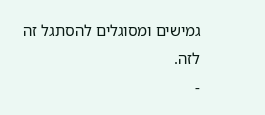גמישים ומסוגלים להסתגל זה לזה.
-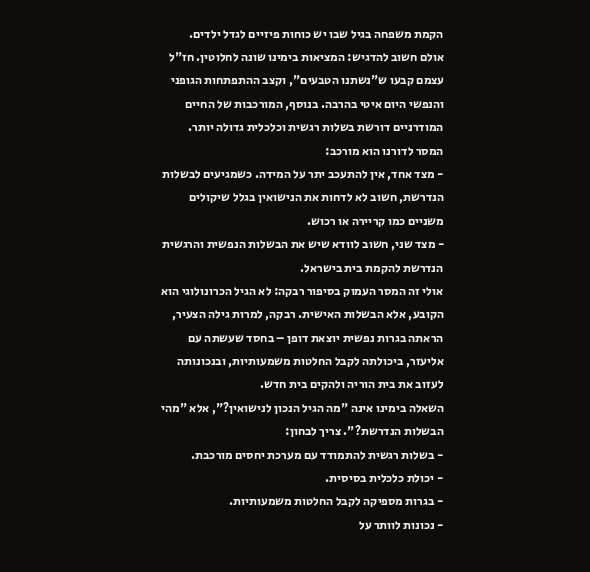הקמת משפחה בגיל שבו יש כוחות פיזיים לגדל ילדים.
אולם חשוב להדגיש: המציאות בימינו שונה לחלוטין. חז"ל עצמם קבעו ש"נשתנו הטבעים", וקצב ההתפתחות הגופני והנפשי היום איטי בהרבה. בנוסף, המורכבות של החיים המודרניים דורשת בשלות רגשית וכלכלית גדולה יותר.
המסר לדורנו הוא מורכב:
- מצד אחד, אין להתעכב יתר על המידה. כשמגיעים לבשלות הנדרשת, חשוב לא לדחות את הנישואין בגלל שיקולים משניים כמו קריירה או רכוש.
- מצד שני, חשוב לוודא שיש את הבשלות הנפשית והרגשית הנדרשת להקמת בית בישראל.
אולי זה המסר העמוק בסיפור רבקה: לא הגיל הכרונולוגי הוא הקובע, אלא הבשלות האישית. רבקה, למרות גילה הצעיר, הראתה בגרות נפשית יוצאת דופן – בחסד שעשתה עם אליעזר, ביכולתה לקבל החלטות משמעותיות, ובנכונותה לעזוב את בית הוריה ולהקים בית חדש.
השאלה בימינו אינה "מה הגיל הנכון לנישואין?", אלא "מהי הבשלות הנדרשת?". צריך לבחון:
- בשלות רגשית להתמודד עם מערכת יחסים מורכבת.
- יכולת כלכלית בסיסית.
- בגרות מספיקה לקבל החלטות משמעותיות.
- נכונות לוותר על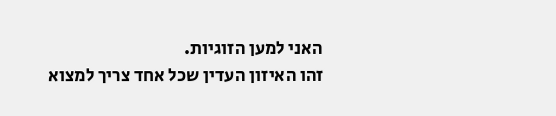האני למען הזוגיות.
זהו האיזון העדין שכל אחד צריך למצוא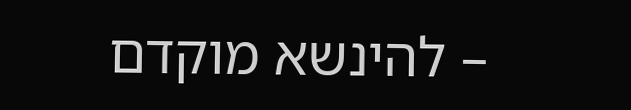– להינשא מוקדם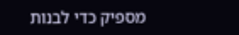מספיק כדי לבנות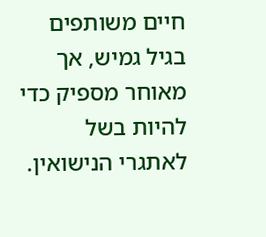חיים משותפים בגיל גמיש, אך מאוחר מספיק כדי להיות בשל לאתגרי הנישואין.